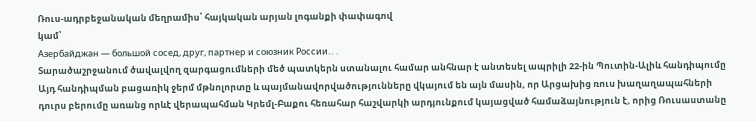Ռուս-ադրբեջանական մեղրամիս՝ հայկական արյան լոգանքի փափագով
կամ՝
Азербайджан — большой сосед, друг, партнер и союзник России.․․
Տարածաշրջանում ծավալվող զարգացումների մեծ պատկերն ստանալու համար անհնար է անտեսել ապրիլի 22-ին Պուտին-Ալիև հանդիպումը
Այդ հանդիպման բացառիկ ջերմ մթնոլորտը և պայմանավորվածությունները վկայում են այն մասին, որ Արցախից ռուս խաղաղապահների դուրս բերումը առանց որևէ վերապահման Կրեմլ-Բաքու հեռահար հաշվարկի արդյունքում կայացված համաձայնություն է, որից Ռուսաստանը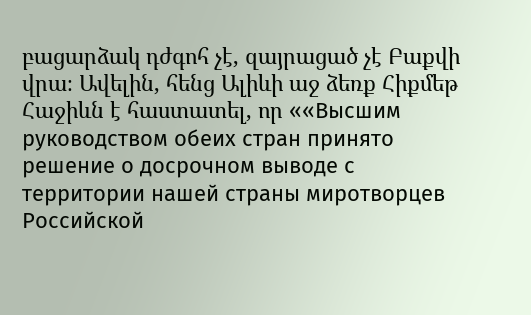բացարձակ դժգոհ չէ, զայրացած չէ Բաքվի վրա։ Ավելին, հենց Ալիևի աջ ձեռք Հիքմեթ Հաջիևն է հաստատել, որ ««Высшим руководством обеих стран принято решение о досрочном выводе с территории нашей страны миротворцев Российской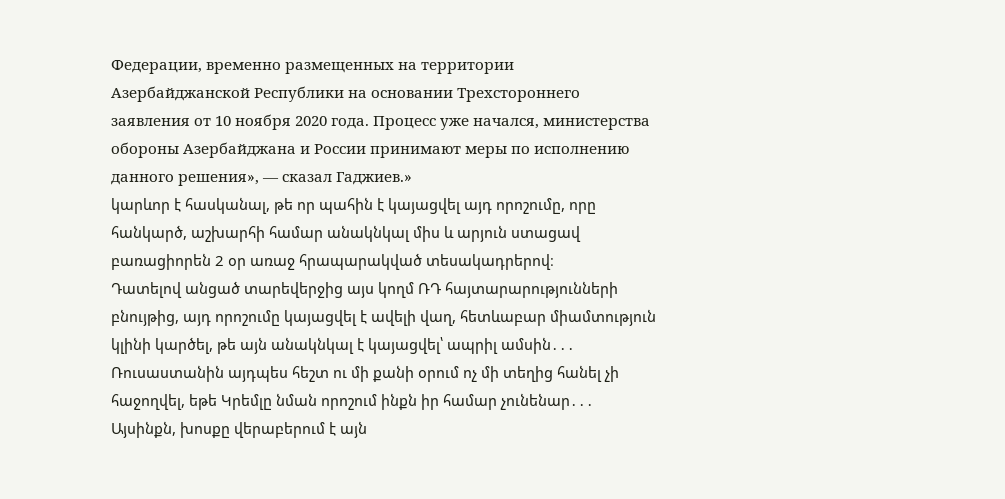Федерации, временно размещенных на территории Азербайджанской Республики на основании Трехстороннего заявления от 10 ноября 2020 года. Процесс уже начался, министерства обороны Азербайджана и России принимают меры по исполнению данного решения», — сказал Гаджиев.»
կարևոր է հասկանալ, թե որ պահին է կայացվել այդ որոշումը, որը հանկարծ, աշխարհի համար անակնկալ միս և արյուն ստացավ բառացիորեն 2 օր առաջ հրապարակված տեսակադրերով։
Դատելով անցած տարեվերջից այս կողմ ՌԴ հայտարարությունների բնույթից, այդ որոշումը կայացվել է ավելի վաղ, հետևաբար միամտություն կլինի կարծել, թե այն անակնկալ է կայացվել՝ ապրիլ ամսին․․․ Ռուսաստանին այդպես հեշտ ու մի քանի օրում ոչ մի տեղից հանել չի հաջողվել, եթե Կրեմլը նման որոշում ինքն իր համար չունենար․․․ Այսինքն, խոսքը վերաբերում է այն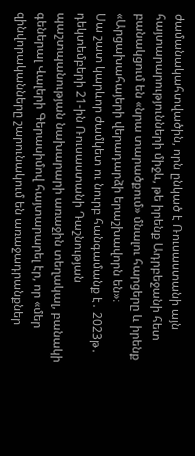ժամանակահտվածին, որն ընկած է Ռուսաստանի այն հայտարարությունների միջև, թե իրենք Ադրբեջանի հետ բանակցում են «նրա տարածքում» մնալու հարցերը և իրենք «Արցախահայերի վերադարձի երաշխավորն են»։
Սա շատ կարևոր ժամկետ ու նուրբ հանգամանք է․ 2023թ․ դեկտեմբերի 21-ին Ռուսաստանի Դաշնության պաշտպանության նախարարի առաջին տեղակալ, բանակի գեներալ Վալերի Գերասիմով հայտարարել էր, որ «մեր զինվորականները շարունակում են առաջադրանքներ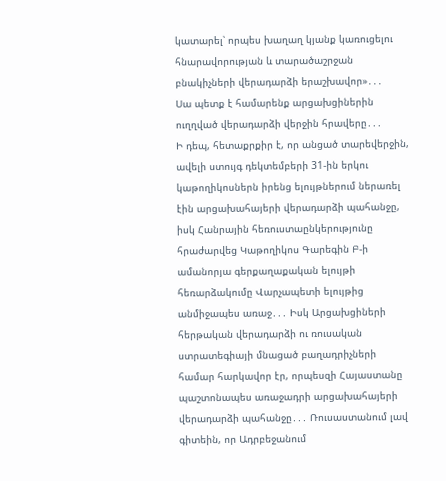կատարել՝ որպես խաղաղ կյանք կառուցելու հնարավորության և տարածաշրջան բնակիչների վերադարձի երաշխավոր»․․․
Սա պետք է համարենք արցախցիներին ուղղված վերադարձի վերջին հրավերը․․․
Ի դեպ, հետաքրքիր է, որ անցած տարեվերջին, ավելի ստույգ դեկտեմբերի 31-ին երկու կաթողիկոսներն իրենց ելույթներում ներառել էին արցախահայերի վերադարձի պահանջը, իսկ Հանրային հեռուստաընկերությունը հրաժարվեց Կաթողիկոս Գարեգին Բ-ի ամանորյա գերքաղաքական ելույթի հեռարձակումը Վարչապետի ելույթից անմիջապես առաջ․․․ Իսկ Արցախցիների հերթական վերադարձի ու ռուսական ստրատեգիայի մնացած բաղադրիչների համար հարկավոր էր, որպեսզի Հայաստանը պաշտոնապես առաջադրի արցախահայերի վերադարձի պահանջը․․․ Ռուսաստանում լավ գիտեին, որ Ադրբեջանում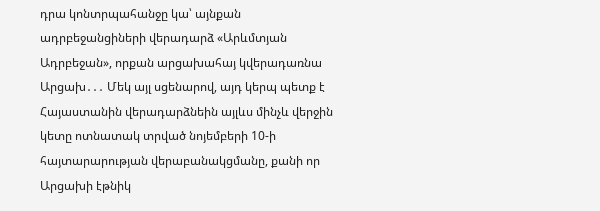դրա կոնտրպահանջը կա՝ այնքան ադրբեջանցիների վերադարձ «Արևմտյան Ադրբեջան», որքան արցախահայ կվերադառնա Արցախ․․․ Մեկ այլ սցենարով, այդ կերպ պետք է Հայաստանին վերադարձնեին այլևս մինչև վերջին կետը ոտնատակ տրված նոյեմբերի 10-ի հայտարարության վերաբանակցմանը, քանի որ Արցախի էթնիկ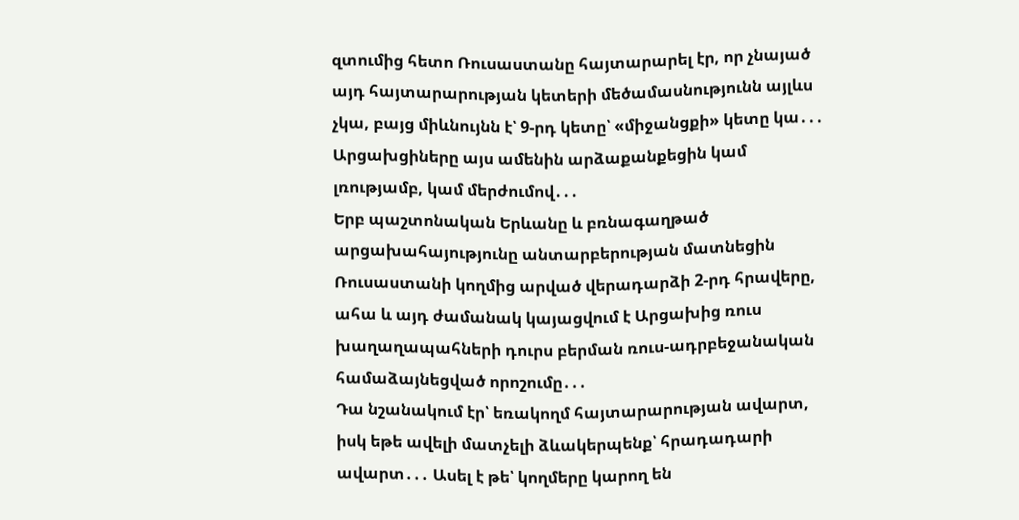զտումից հետո Ռուսաստանը հայտարարել էր, որ չնայած այդ հայտարարության կետերի մեծամասնությունն այլևս չկա, բայց միևնույնն է՝ 9-րդ կետը՝ «միջանցքի» կետը կա․․․
Արցախցիները այս ամենին արձաքանքեցին կամ լռությամբ, կամ մերժումով․․․
Երբ պաշտոնական Երևանը և բռնագաղթած արցախահայությունը անտարբերության մատնեցին Ռուսաստանի կողմից արված վերադարձի 2-րդ հրավերը, ահա և այդ ժամանակ կայացվում է Արցախից ռուս խաղաղապահների դուրս բերման ռուս-ադրբեջանական համաձայնեցված որոշումը․․․
Դա նշանակում էր՝ եռակողմ հայտարարության ավարտ, իսկ եթե ավելի մատչելի ձևակերպենք՝ հրադադարի ավարտ․․․ Ասել է թե՝ կողմերը կարող են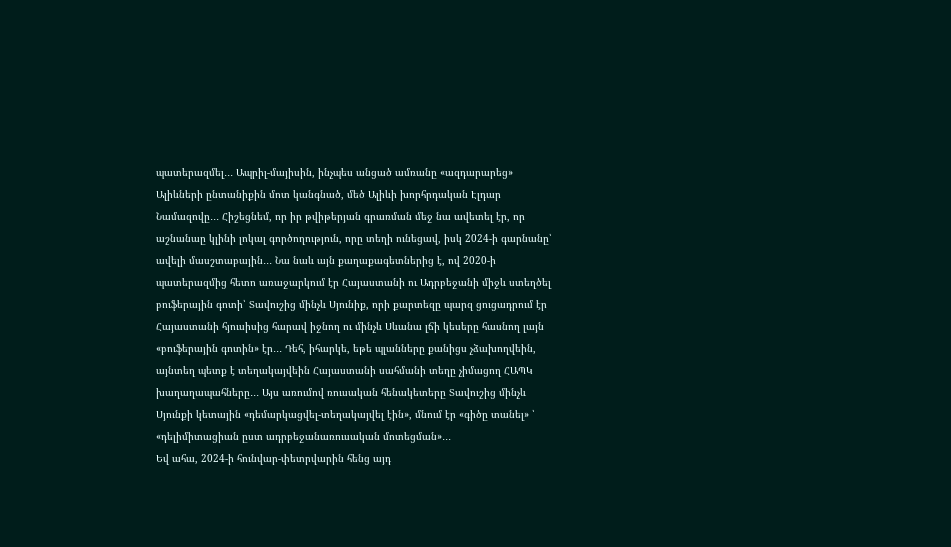պատերազմել․․․ Ապրիլ-մայիսին, ինչպես անցած ամռանը «ազդարարեց» Ալիևների ընտանիքին մոտ կանգնած, մեծ Ալիևի խորհրդական Էլդար Նամազովը․․․ Հիշեցնեմ, որ իր թվիթերյան գրառման մեջ նա ավետել էր, որ աշնանաը կլինի լոկալ գործողություն, որը տեղի ունեցավ, իսկ 2024-ի գարնանը՝ ավելի մասշտաբային․․․ Նա նաև այն քաղաքագետներից է, ով 2020-ի պատերազմից հետո առաջարկում էր Հայաստանի ու Ադրբեջանի միջև ստեղծել բուֆերային գոտի՝ Տավուշից մինչև Սյունիք, որի քարտեզը պարզ ցուցադրում էր Հայաստանի հյուսիսից հարավ իջնող ու մինչև Սևանա լճի կեսերը հասնող լայն «բուֆերային գոտին» էր․․․ Դեհ, իհարկե, եթե պլանները քանիցս չձախողվեին, այնտեղ պետք է տեղակայվեին Հայաստանի սահմանի տեղը չիմացող ՀԱՊԿ խաղաղապահները․․․ Այս առումով ռուսական հենակետերը Տավուշից մինչև Սյունքի կետային «դեմարկացվել-տեղակայվել էին», մնում էր «գիծը տանել» ՝ «դելիմիտացիան ըստ ադրբեջանառուսական մոտեցման»․․․
Եվ ահա, 2024-ի հունվար-փետրվարին հենց այդ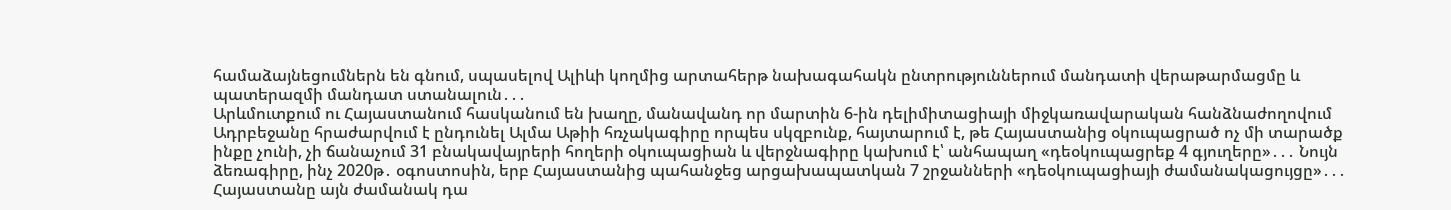համաձայնեցումներն են գնում, սպասելով Ալիևի կողմից արտահերթ նախագահակն ընտրություններում մանդատի վերաթարմացմը և պատերազմի մանդատ ստանալուն․․․
Արևմուտքում ու Հայաստանում հասկանում են խաղը, մանավանդ որ մարտին 6-ին դելիմիտացիայի միջկառավարական հանձնաժողովում Ադրբեջանը հրաժարվում է ընդունել Ալմա Աթիի հռչակագիրը որպես սկզբունք, հայտարում է, թե Հայաստանից օկուպացրած ոչ մի տարածք ինքը չունի, չի ճանաչում 31 բնակավայրերի հողերի օկուպացիան և վերջնագիրը կախում է՝ անհապաղ «դեօկուպացրեք 4 գյուղերը»․․․ Նույն ձեռագիրը, ինչ 2020թ․ օգոստոսին, երբ Հայաստանից պահանջեց արցախապատկան 7 շրջանների «դեօկուպացիայի ժամանակացույցը»․․․ Հայաստանը այն ժամանակ դա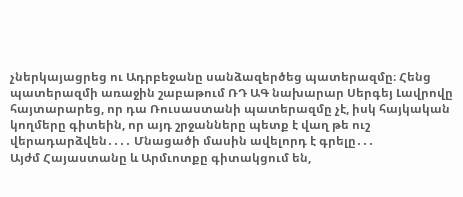չներկայացրեց ու Ադրբեջանը սանձազերծեց պատերազմը։ Հենց պատերազմի առաջին շաբաթում ՌԴ ԱԳ նախարար Սերգեյ Լավրովը հայտարարեց, որ դա Ռուսաստանի պատերազմը չէ, իսկ հայկական կողմերը գիտեին, որ այդ շրջանները պետք է վաղ թե ուշ վերադարձվեն․․․․ Մնացածի մասին ավելորդ է գրելը․․․
Այժմ Հայաստանը և Արմւոտքը գիտակցում են,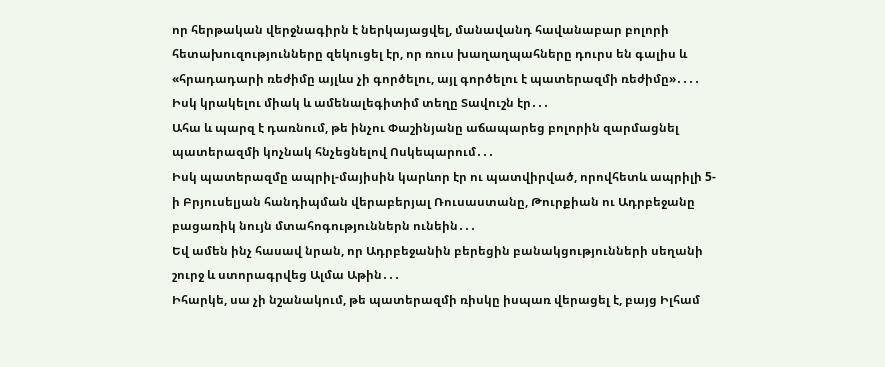որ հերթական վերջնագիրն է ներկայացվել, մանավանդ հավանաբար բոլորի հետախուզությունները զեկուցել էր, որ ռուս խաղաղպահները դուրս են գալիս և «հրադադարի ռեժիմը այլևս չի գործելու, այլ գործելու է պատերազմի ռեժիմը»․․․․
Իսկ կրակելու միակ և ամենալեգիտիմ տեղը Տավուշն էր․․․
Ահա և պարզ է դառնում, թե ինչու Փաշինյանը աճապարեց բոլորին զարմացնել պատերազմի կոչնակ հնչեցնելով Ոսկեպարում․․․
Իսկ պատերազմը ապրիլ-մայիսին կարևոր էր ու պատվիրված, որովհետև ապրիլի 5-ի Բրյուսելյան հանդիպման վերաբերյալ Ռուսաստանը, Թուրքիան ու Ադրբեջանը բացառիկ նույն մտահոգություններն ունեին․․․
Եվ ամեն ինչ հասավ նրան, որ Ադրբեջանին բերեցին բանակցությունների սեղանի շուրջ և ստորագրվեց Ալմա Աթին․․․
Իհարկե, սա չի նշանակում, թե պատերազմի ռիսկը իսպառ վերացել է, բայց Իլհամ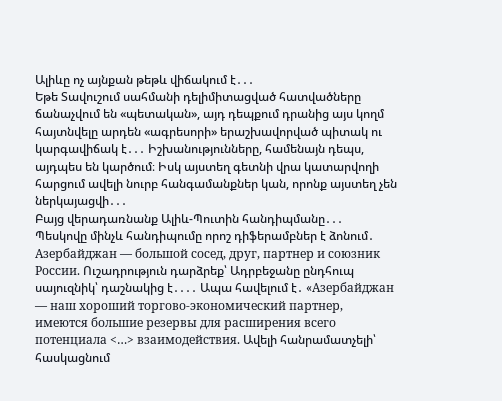Ալիևը ոչ այնքան թեթև վիճակում է․․․
Եթե Տավուշում սահմանի դելիմիտացված հատվածները ճանաչվում են «պետական», այդ դեպքում դրանից այս կողմ հայտնվելը արդեն «ագրեսորի» երաշխավորված պիտակ ու կարգավիճակ է․․․ Իշխանությունները, համենայն դեպս, այդպես են կարծում։ Իսկ այստեղ գետնի վրա կատարվողի հարցում ավելի նուրբ հանգամանքներ կան, որոնք այստեղ չեն ներկայացվի․․․
Բայց վերադառնանք Ալիև-Պուտին հանդիպմանը․․․
Պեսկովը մինչև հանդիպումը որոշ դիֆերամբներ է ձոնում․ Азербайджан — большой сосед, друг, партнер и союзник России. Ուշադրություն դարձրեք՝ Ադրբեջանը ընդհուպ սայուզնիկ՝ դաշնակից է․․․․ Ապա հավելում է․ «Азербайджан — наш хороший торгово-экономический партнер, имеются большие резервы для расширения всего потенциала <…> взаимодействия. Ավելի հանրամատչելի՝ հասկացնում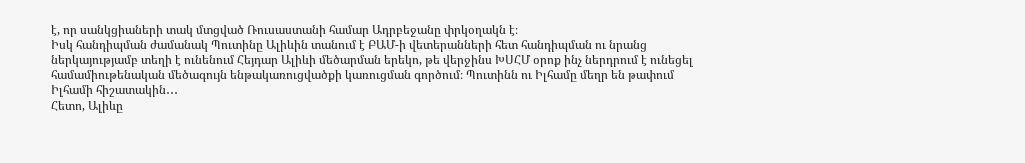է, որ սանկցիաների տակ մտցված Ռուսաստանի համար Ադրբեջանը փրկօղակն է։
Իսկ հանդիպման ժամանակ Պուտինը Ալիևին տանում է ԲԱՄ-ի վետերանների հետ հանդիպման ու նրանց ներկայությամբ տեղի է ունենում Հեյդար Ալիևի մեծարման երեկո, թե վերջինս ԽՍՀՄ օրոք ինչ ներդրում է ունեցել համամիութենական մեծագույն ենթակառուցվածքի կառուցման գործում։ Պուտինն ու Իլհամը մեղր են թափում Իլհամի հիշատակին․․․
Հետո, Ալիևը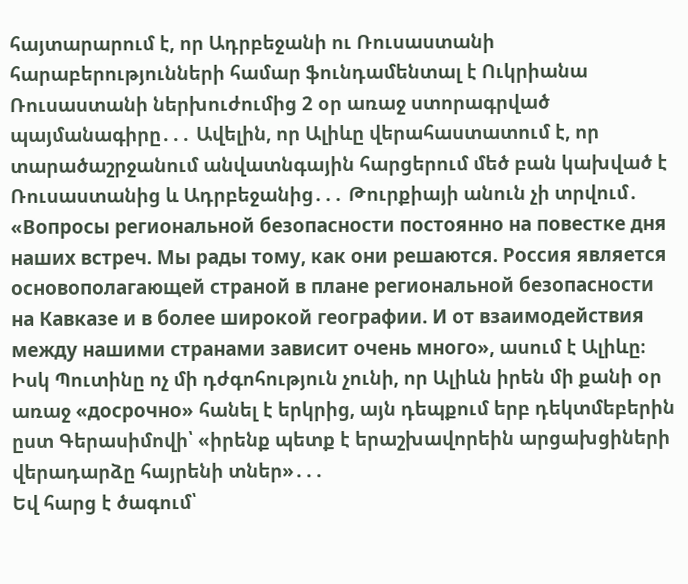հայտարարում է, որ Ադրբեջանի ու Ռուսաստանի հարաբերությունների համար ֆունդամենտալ է Ուկրիանա Ռուսաստանի ներխուժումից 2 օր առաջ ստորագրված պայմանագիրը․․․ Ավելին, որ Ալիևը վերահաստատում է, որ տարածաշրջանում անվատնգային հարցերում մեծ բան կախված է Ռուսաստանից և Ադրբեջանից․․․ Թուրքիայի անուն չի տրվում․ «Вопросы региональной безопасности постоянно на повестке дня наших встреч. Мы рады тому, как они решаются. Россия является основополагающей страной в плане региональной безопасности на Кавказе и в более широкой географии. И от взаимодействия между нашими странами зависит очень много», ասում է Ալիևը։
Իսկ Պուտինը ոչ մի դժգոհություն չունի, որ Ալիևն իրեն մի քանի օր առաջ «досрочно» հանել է երկրից, այն դեպքում երբ դեկտմեբերին ըստ Գերասիմովի՝ «իրենք պետք է երաշխավորեին արցախցիների վերադարձը հայրենի տներ»․․․
Եվ հարց է ծագում՝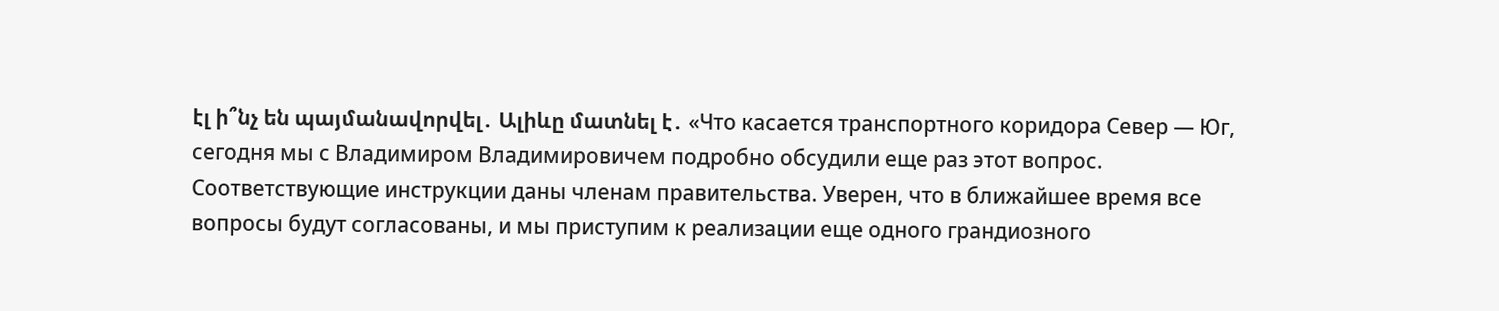էլ ի՞նչ են պայմանավորվել․ Ալիևը մատնել է․ «Что касается транспортного коридора Север — Юг, сегодня мы с Владимиром Владимировичем подробно обсудили еще раз этот вопрос. Соответствующие инструкции даны членам правительства. Уверен, что в ближайшее время все вопросы будут согласованы, и мы приступим к реализации еще одного грандиозного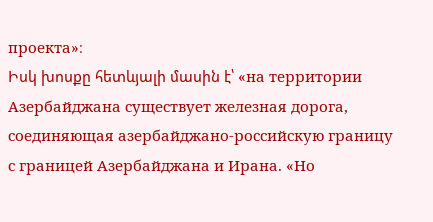проекта»։
Իսկ խոսքը հետևյալի մասին է՝ «на территории Азербайджана существует железная дорога, соединяющая азербайджано-российскую границу с границей Азербайджана и Ирана. «Но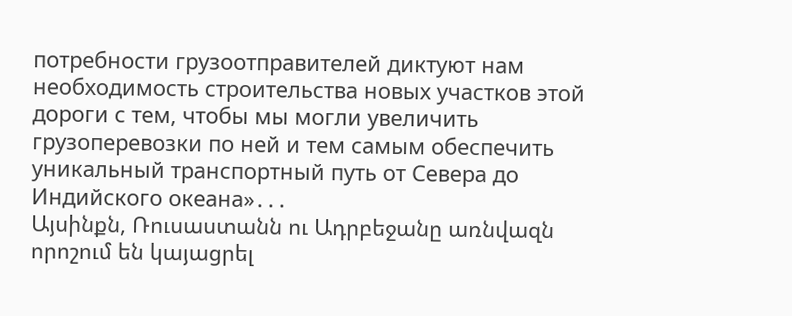потребности грузоотправителей диктуют нам необходимость строительства новых участков этой дороги с тем, чтобы мы могли увеличить грузоперевозки по ней и тем самым обеспечить уникальный транспортный путь от Севера до Индийского океана»․․․
Այսինքն, Ռուսաստանն ու Ադրբեջանը առնվազն որոշում են կայացրել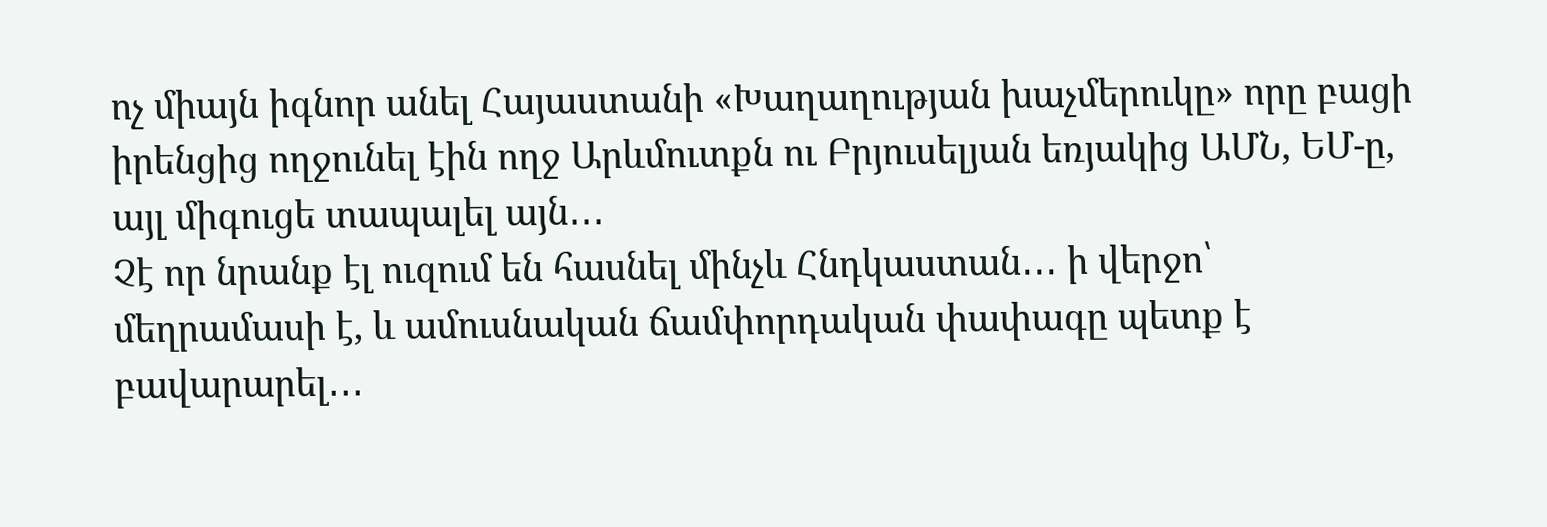ոչ միայն իգնոր անել Հայաստանի «Խաղաղության խաչմերուկը» որը բացի իրենցից ողջունել էին ողջ Արևմուտքն ու Բրյուսելյան եռյակից ԱՄՆ, ԵՄ-ը, այլ միգուցե տապալել այն․․․
Չէ որ նրանք էլ ուզում են հասնել մինչև Հնդկաստան․․․ ի վերջո՝ մեղրամասի է, և ամուսնական ճամփորդական փափագը պետք է բավարարել․․․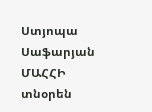Ստյոպա Սաֆարյան
ՄԱՀՀԻ տնօրեն